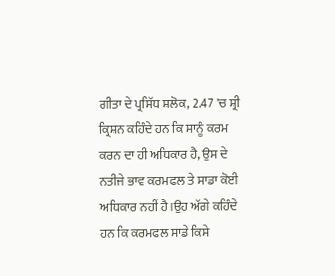ਗੀਤਾ ਦੇ ਪ੍ਰਸਿੱਧ ਸ਼ਲੋਕ, 2.47 'ਚ ਸ਼੍ਰੀ ਕ੍ਰਿਸ਼ਨ ਕਹਿੰਦੇ ਹਨ ਕਿ ਸਾਨੂੰ ਕਰਮ ਕਰਨ ਦਾ ਹੀ ਅਧਿਕਾਰ ਹੈ, ਉਸ ਦੇ ਨਤੀਜੇ ਭਾਵ ਕਰਮਫਲ ਤੇ ਸਾਡਾ ਕੋਈ ਅਧਿਕਾਰ ਨਹੀਂ ਹੈ।ਉਹ ਅੱਗੇ ਕਹਿੰਦੇ ਹਨ ਕਿ ਕਰਮਫਲ ਸਾਡੇ ਕਿਸੇ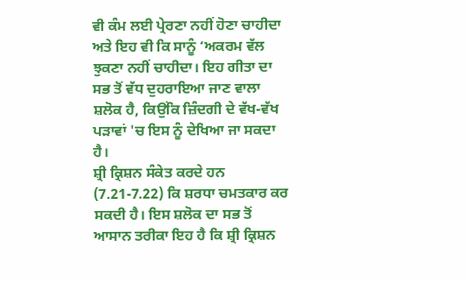ਵੀ ਕੰਮ ਲਈ ਪ੍ਰੇਰਣਾ ਨਹੀਂ ਹੋਣਾ ਚਾਹੀਦਾ ਅਤੇ ਇਹ ਵੀ ਕਿ ਸਾਨੂੰ ‘ਅਕਰਮ ਵੱਲ ਝੁਕਣਾ ਨਹੀਂ ਚਾਹੀਦਾ। ਇਹ ਗੀਤਾ ਦਾ ਸਭ ਤੋਂ ਵੱਧ ਦੁਹਰਾਇਆ ਜਾਣ ਵਾਲਾ ਸ਼ਲੋਕ ਹੈ, ਕਿਉਂਕਿ ਜ਼ਿੰਦਗੀ ਦੇ ਵੱਖ-ਵੱਖ ਪੜਾਵਾਂ 'ਚ ਇਸ ਨੂੰ ਦੇਖਿਆ ਜਾ ਸਕਦਾ ਹੈ।
ਸ਼੍ਰੀ ਕ੍ਰਿਸ਼ਨ ਸੰਕੇਤ ਕਰਦੇ ਹਨ (7.21-7.22) ਕਿ ਸ਼ਰਧਾ ਚਮਤਕਾਰ ਕਰ ਸਕਦੀ ਹੈ। ਇਸ ਸ਼ਲੋਕ ਦਾ ਸਭ ਤੋਂ ਆਸਾਨ ਤਰੀਕਾ ਇਹ ਹੈ ਕਿ ਸ਼੍ਰੀ ਕ੍ਰਿਸ਼ਨ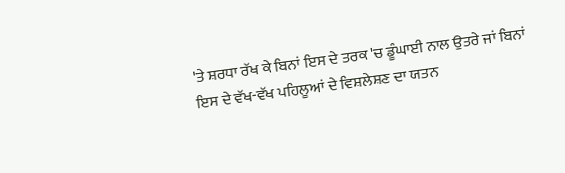'ਤੇ ਸ਼ਰਧਾ ਰੱਖ ਕੇ ਬਿਨਾਂ ਇਸ ਦੇ ਤਰਕ 'ਚ ਡੂੰਘਾਈ ਨਾਲ ਉਤਰੇ ਜਾਂ ਬਿਨਾਂ ਇਸ ਦੇ ਵੱਖ-ਵੱਖ ਪਹਿਲੂਆਂ ਦੇ ਵਿਸ਼ਲੇਸ਼ਣ ਦਾ ਯਤਨ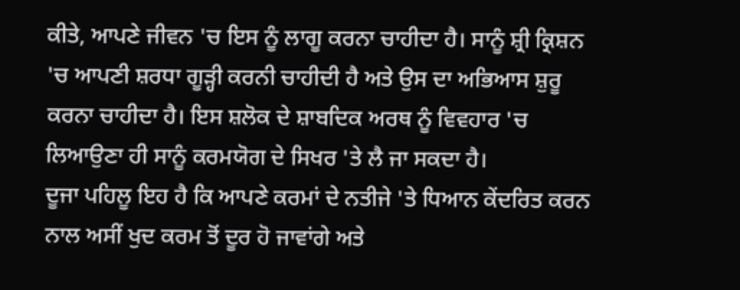ਕੀਤੇ, ਆਪਣੇ ਜੀਵਨ 'ਚ ਇਸ ਨੂੰ ਲਾਗੂ ਕਰਨਾ ਚਾਹੀਦਾ ਹੈ। ਸਾਨੂੰ ਸ਼੍ਰੀ ਕ੍ਰਿਸ਼ਨ 'ਚ ਆਪਣੀ ਸ਼ਰਧਾ ਗੂੜ੍ਹੀ ਕਰਨੀ ਚਾਹੀਦੀ ਹੈ ਅਤੇ ਉਸ ਦਾ ਅਭਿਆਸ ਸ਼ੁਰੂ ਕਰਨਾ ਚਾਹੀਦਾ ਹੈ। ਇਸ ਸ਼ਲੋਕ ਦੇ ਸ਼ਾਬਦਿਕ ਅਰਥ ਨੂੰ ਵਿਵਹਾਰ 'ਚ ਲਿਆਉਣਾ ਹੀ ਸਾਨੂੰ ਕਰਮਯੋਗ ਦੇ ਸਿਖਰ 'ਤੇ ਲੈ ਜਾ ਸਕਦਾ ਹੈ।
ਦੂਜਾ ਪਹਿਲੂ ਇਹ ਹੈ ਕਿ ਆਪਣੇ ਕਰਮਾਂ ਦੇ ਨਤੀਜੇ 'ਤੇ ਧਿਆਨ ਕੇਂਦਰਿਤ ਕਰਨ ਨਾਲ ਅਸੀਂ ਖੁਦ ਕਰਮ ਤੋਂ ਦੂਰ ਹੋ ਜਾਵਾਂਗੇ ਅਤੇ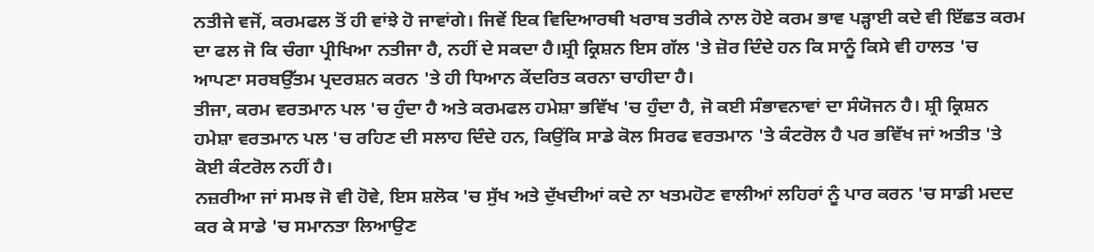ਨਤੀਜੇ ਵਜੋਂ, ਕਰਮਫਲ ਤੋਂ ਹੀ ਵਾਂਝੇ ਹੋ ਜਾਵਾਂਗੇ। ਜਿਵੇਂ ਇਕ ਵਿਦਿਆਰਥੀ ਖਰਾਬ ਤਰੀਕੇ ਨਾਲ ਹੋਏ ਕਰਮ ਭਾਵ ਪੜ੍ਹਾਈ ਕਦੇ ਵੀ ਇੱਛਤ ਕਰਮ ਦਾ ਫਲ ਜੋ ਕਿ ਚੰਗਾ ਪ੍ਰੀਖਿਆ ਨਤੀਜਾ ਹੈ, ਨਹੀਂ ਦੇ ਸਕਦਾ ਹੈ।ਸ਼੍ਰੀ ਕ੍ਰਿਸ਼ਨ ਇਸ ਗੱਲ 'ਤੇ ਜ਼ੋਰ ਦਿੰਦੇ ਹਨ ਕਿ ਸਾਨੂੰ ਕਿਸੇ ਵੀ ਹਾਲਤ 'ਚ ਆਪਣਾ ਸਰਬਉੱਤਮ ਪ੍ਰਦਰਸ਼ਨ ਕਰਨ 'ਤੇ ਹੀ ਧਿਆਨ ਕੇਂਦਰਿਤ ਕਰਨਾ ਚਾਹੀਦਾ ਹੈ।
ਤੀਜਾ, ਕਰਮ ਵਰਤਮਾਨ ਪਲ 'ਚ ਹੁੰਦਾ ਹੈ ਅਤੇ ਕਰਮਫਲ ਹਮੇਸ਼ਾ ਭਵਿੱਖ 'ਚ ਹੁੰਦਾ ਹੈ, ਜੋ ਕਈ ਸੰਭਾਵਨਾਵਾਂ ਦਾ ਸੰਯੋਜਨ ਹੈ। ਸ਼੍ਰੀ ਕ੍ਰਿਸ਼ਨ ਹਮੇਸ਼ਾ ਵਰਤਮਾਨ ਪਲ 'ਚ ਰਹਿਣ ਦੀ ਸਲਾਹ ਦਿੰਦੇ ਹਨ, ਕਿਉਂਕਿ ਸਾਡੇ ਕੋਲ ਸਿਰਫ ਵਰਤਮਾਨ 'ਤੇ ਕੰਟਰੋਲ ਹੈ ਪਰ ਭਵਿੱਖ ਜਾਂ ਅਤੀਤ 'ਤੇ ਕੋਈ ਕੰਟਰੋਲ ਨਹੀਂ ਹੈ।
ਨਜ਼ਰੀਆ ਜਾਂ ਸਮਝ ਜੋ ਵੀ ਹੋਵੇ, ਇਸ ਸ਼ਲੋਕ 'ਚ ਸੁੱਖ ਅਤੇ ਦੁੱਖਦੀਆਂ ਕਦੇ ਨਾ ਖਤਮਹੋਣ ਵਾਲੀਆਂ ਲਹਿਰਾਂ ਨੂੰ ਪਾਰ ਕਰਨ 'ਚ ਸਾਡੀ ਮਦਦ ਕਰ ਕੇ ਸਾਡੇ 'ਚ ਸਮਾਨਤਾ ਲਿਆਉਣ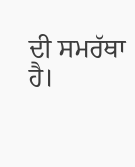ਦੀ ਸਮਰੱਥਾ ਹੈ।